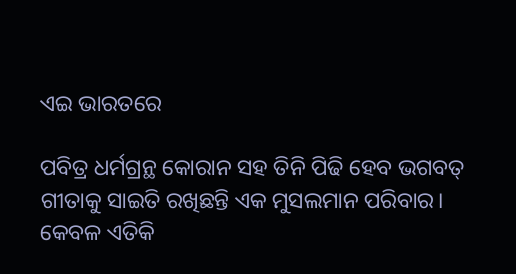ଏଇ ଭାରତରେ

ପବିତ୍ର ଧର୍ମଗ୍ରନ୍ଥ କୋରାନ ସହ ତିନି ପିଢି ହେବ ଭଗବତ୍‌ ଗୀତାକୁ ସାଇତି ରଖିଛନ୍ତି ଏକ ମୁସଲମାନ ପରିବାର। କେବଳ ଏତିକି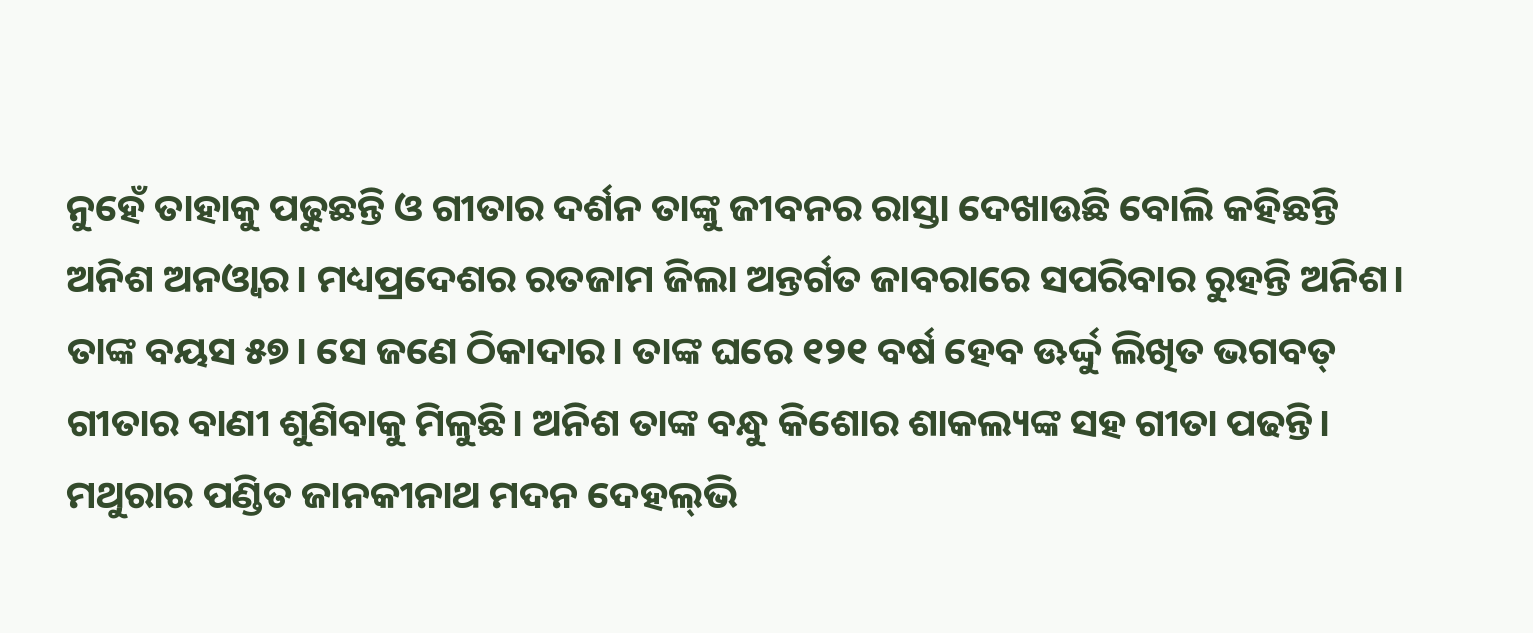ନୁହେଁ ତାହାକୁ ପଢୁଛନ୍ତି ଓ ଗୀତାର ଦର୍ଶନ ତାଙ୍କୁ ଜୀବନର ରାସ୍ତା ଦେଖାଉଛି ବୋଲି କହିଛନ୍ତି ଅନିଶ ଅନଓ୍ବାର। ମଧ୍ୟପ୍ରଦେଶର ରତଜାମ ଜିଲା ଅନ୍ତର୍ଗତ ଜାବରାରେ ସପରିବାର ରୁହନ୍ତି ଅନିଶ। ତାଙ୍କ ବୟସ ୫୭। ସେ ଜଣେ ଠିକାଦାର। ତାଙ୍କ ଘରେ ୧୨୧ ବର୍ଷ ହେବ ଊର୍ଦ୍ଦୁ ଲିଖିତ ଭଗବତ୍‌ ଗୀତାର ବାଣୀ ଶୁଣିବାକୁ ମିଳୁଛି। ଅନିଶ ତାଙ୍କ ବନ୍ଧୁ କିଶୋର ଶାକଲ୍ୟଙ୍କ ସହ ଗୀତା ପଢନ୍ତି। ମଥୁରାର ପଣ୍ଡିତ ଜାନକୀନାଥ ମଦନ ଦେହଲ୍‌ଭି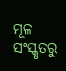ମୂଳ ସଂସ୍କୃତରୁ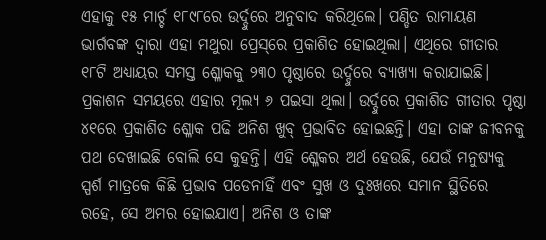ଏହାକୁ ୧୫ ମାର୍ଚ୍ଚ ୧୮୯୮ରେ ଉର୍ଦ୍ଦୁରେ ଅନୁବାଦ କରିଥିଲେ। ପଣ୍ଡିତ ରାମାୟଣ ଭାର୍ଗବଙ୍କ ଦ୍ୱାରା ଏହା ମଥୁରା ପ୍ରେସ୍‌ରେ ପ୍ରକାଶିତ ହୋଇଥିଲା। ଏଥିରେ ଗୀତାର ୧୮ଟି ଅଧ୍ୟାୟର ସମସ୍ତ ଶ୍ଳୋକକୁ ୨୩୦ ପୃଷ୍ଠାରେ ଉର୍ଦ୍ଦୁରେ ବ୍ୟାଖ୍ୟା କରାଯାଇଛି। ପ୍ରକାଶନ ସମୟରେ ଏହାର ମୂଲ୍ୟ ୬ ପଇସା ଥିଲା। ଉର୍ଦ୍ଦୁରେ ପ୍ରକାଶିତ ଗୀତାର ପୃଷ୍ଠା ୪୧ରେ ପ୍ରକାଶିତ ଶ୍ଳୋକ ପଢି ଅନିଶ ଖୁବ୍‌ ପ୍ରଭାବିତ ହୋଇଛନ୍ତି। ଏହା ତାଙ୍କ ଜୀବନକୁ ପଥ ଦେଖାଇଛି ବୋଲି ସେ କୁହନ୍ତି। ଏହି ଶ୍ଳେକର ଅର୍ଥ ହେଉଛି, ଯେଉଁ ମନୁଷ୍ୟକୁ ସ୍ପର୍ଶ ମାତ୍ରକେ କିଛି ପ୍ରଭାବ ପଡେନାହିଁ ଏବଂ ସୁଖ ଓ ଦୁଃଖରେ ସମାନ ସ୍ଥିତିରେ ରହେ, ସେ ଅମର ହୋଇଯାଏ। ଅନିଶ ଓ ତାଙ୍କ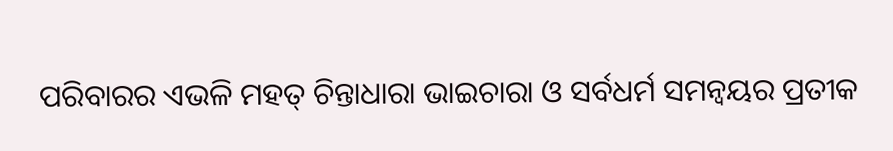ପରିବାରର ଏଭଳି ମହତ୍‌ ଚିନ୍ତାଧାରା ଭାଇଚାରା ଓ ସର୍ବଧର୍ମ ସମନ୍ବୟର ପ୍ରତୀକ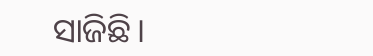ସାଜିଛି।